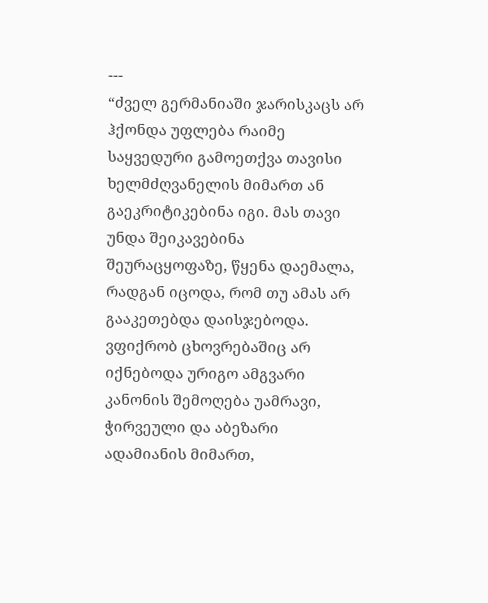---
“ძველ გერმანიაში ჯარისკაცს არ ჰქონდა უფლება რაიმე საყვედური გამოეთქვა თავისი ხელმძღვანელის მიმართ ან გაეკრიტიკებინა იგი. მას თავი უნდა შეიკავებინა შეურაცყოფაზე, წყენა დაემალა, რადგან იცოდა, რომ თუ ამას არ გააკეთებდა დაისჯებოდა. ვფიქრობ ცხოვრებაშიც არ იქნებოდა ურიგო ამგვარი კანონის შემოღება უამრავი, ჭირვეული და აბეზარი ადამიანის მიმართ,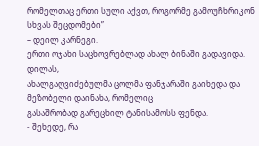რომელთაც ერთი სული აქვთ, როგორმე გამოუჩხრიკონ სხვას შეცდომები”
– დეილ კარნეგი.
ერთი ოჯახი საცხოვრებლად ახალ ბინაში გადავიდა. დილას,
ახალგაღვიძებულმა ცოლმა ფანჯარაში გაიხედა და მეზობელი დაინახა, რომელიც
გასაშრობად გარეცხილ ტანისამოსს ფენდა.
- შეხედე, რა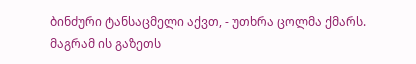ბინძური ტანსაცმელი აქვთ, - უთხრა ცოლმა ქმარს.
მაგრამ ის გაზეთს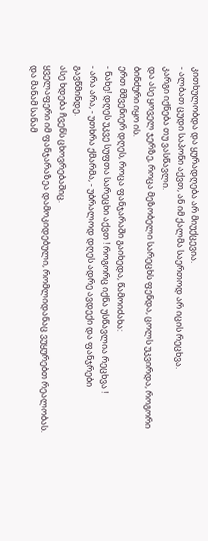კითხულობდა და ყურადღება არ მიუქცევია.
- ალბათ ცუდი საპონი აქვთ, ან იმ ქალმა საერთოდ არ იცის რეცხვა.
კარგი იქნება თუ ვასწავლი.
და ასე ყოველ ჯერზე, როცა მეზობელი სარეცხს ფენდა, ცოლს უკვირდა, როგორი
ბინძური იყო ის.
ერთ მშვენიერ დღეს, როცა ფანჯარაში გაიხედა, წამოიძახა:
- ნახე! დღეს უკვე სუფთა სარეცხი აქვთ ! როგორც იქნა უსწავლია რეცხვა !
- არა არა, - უთხრა ქმარმა, - უბრალოდ დღეს ადრე ავდექი და ფანჯრები
გავწმინდე.
ასე ხდება ჩვენს ცხოვრებაშიც.
ყველაფერი იმ ფანჯარაზეა დამოკიდებული, რომლიდანაც ვუყურებთ რეალობას.
და მანამ სანამ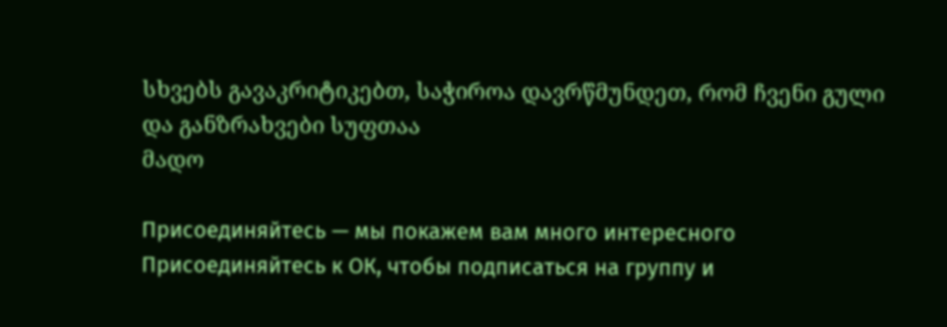სხვებს გავაკრიტიკებთ, საჭიროა დავრწმუნდეთ, რომ ჩვენი გული
და განზრახვები სუფთაა
მადო

Присоединяйтесь — мы покажем вам много интересного
Присоединяйтесь к ОК, чтобы подписаться на группу и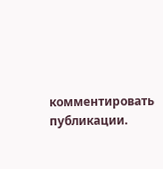комментировать публикации.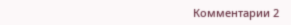Комментарии 2